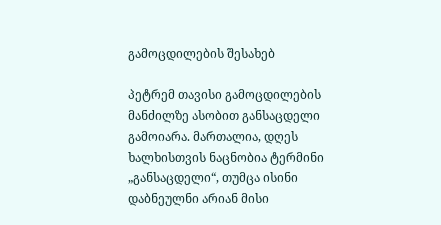გამოცდილების შესახებ

პეტრემ თავისი გამოცდილების მანძილზე ასობით განსაცდელი გამოიარა. მართალია, დღეს ხალხისთვის ნაცნობია ტერმინი „განსაცდელი“, თუმცა ისინი დაბნეულნი არიან მისი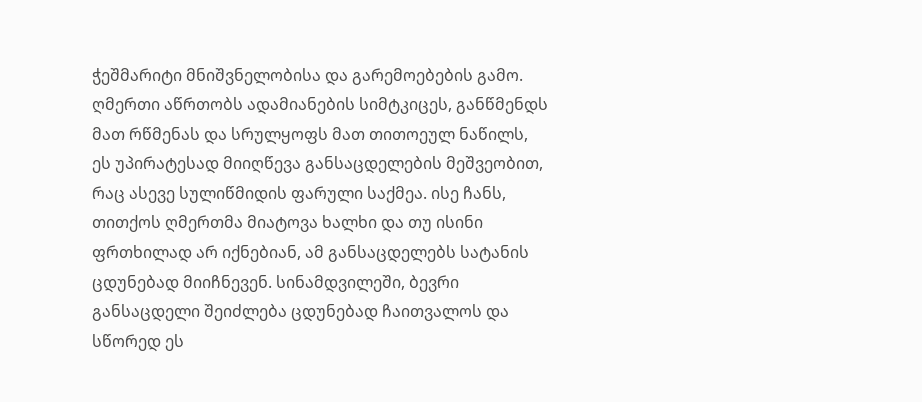ჭეშმარიტი მნიშვნელობისა და გარემოებების გამო. ღმერთი აწრთობს ადამიანების სიმტკიცეს, განწმენდს მათ რწმენას და სრულყოფს მათ თითოეულ ნაწილს, ეს უპირატესად მიიღწევა განსაცდელების მეშვეობით, რაც ასევე სულიწმიდის ფარული საქმეა. ისე ჩანს, თითქოს ღმერთმა მიატოვა ხალხი და თუ ისინი ფრთხილად არ იქნებიან, ამ განსაცდელებს სატანის ცდუნებად მიიჩნევენ. სინამდვილეში, ბევრი განსაცდელი შეიძლება ცდუნებად ჩაითვალოს და სწორედ ეს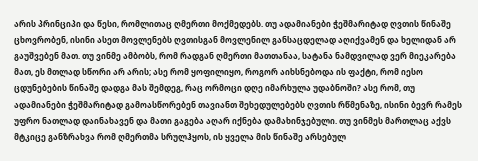არის პრინციპი და წესი, რომლითაც ღმერთი მოქმედებს. თუ ადამიანები ჭეშმარიტად ღვთის წინაშე ცხოვრობენ, ისინი ასეთ მოვლენებს ღვთისგან მოვლენილ განსაცდელად აღიქვამენ და ხელიდან არ გაუშვებენ მათ. თუ ვინმე ამბობს, რომ რადგან ღმერთი მათთანაა, სატანა ნამდვილად ვერ მიეკარება მათ, ეს მთლად სწორი არ არის; ასე რომ ყოფილიყო, როგორ აიხსნებოდა ის ფაქტი, რომ იესო ცდუნებების წინაშე დადგა მას შემდეგ, რაც ორმოცი დღე იმარხულა უდაბნოში? ასე რომ, თუ ადამიანები ჭეშმარიტად გამოასწორებენ თავიანთ შეხედულებებს ღვთის რწმენაზე, ისინი ბევრ რამეს უფრო ნათლად დაინახავენ და მათი გაგება აღარ იქნება დამახინჯებული. თუ ვინმეს მართლაც აქვს მტკიცე განზრახვა რომ ღმერთმა სრულჰყოს, ის ყველა მის წინაშე არსებულ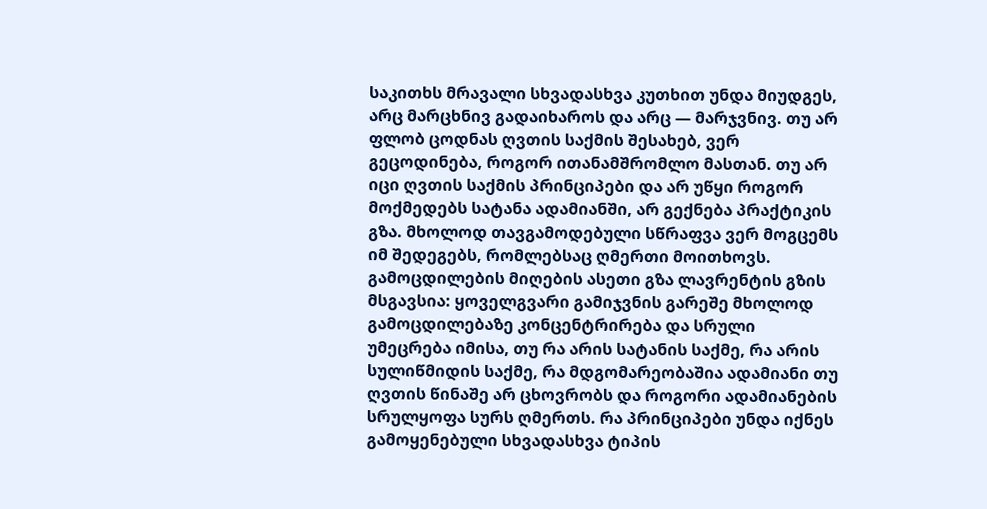საკითხს მრავალი სხვადასხვა კუთხით უნდა მიუდგეს, არც მარცხნივ გადაიხაროს და არც — მარჯვნივ. თუ არ ფლობ ცოდნას ღვთის საქმის შესახებ, ვერ გეცოდინება, როგორ ითანამშრომლო მასთან. თუ არ იცი ღვთის საქმის პრინციპები და არ უწყი როგორ მოქმედებს სატანა ადამიანში, არ გექნება პრაქტიკის გზა. მხოლოდ თავგამოდებული სწრაფვა ვერ მოგცემს იმ შედეგებს, რომლებსაც ღმერთი მოითხოვს. გამოცდილების მიღების ასეთი გზა ლავრენტის გზის მსგავსია: ყოველგვარი გამიჯვნის გარეშე მხოლოდ გამოცდილებაზე კონცენტრირება და სრული უმეცრება იმისა, თუ რა არის სატანის საქმე, რა არის სულიწმიდის საქმე, რა მდგომარეობაშია ადამიანი თუ ღვთის წინაშე არ ცხოვრობს და როგორი ადამიანების სრულყოფა სურს ღმერთს. რა პრინციპები უნდა იქნეს გამოყენებული სხვადასხვა ტიპის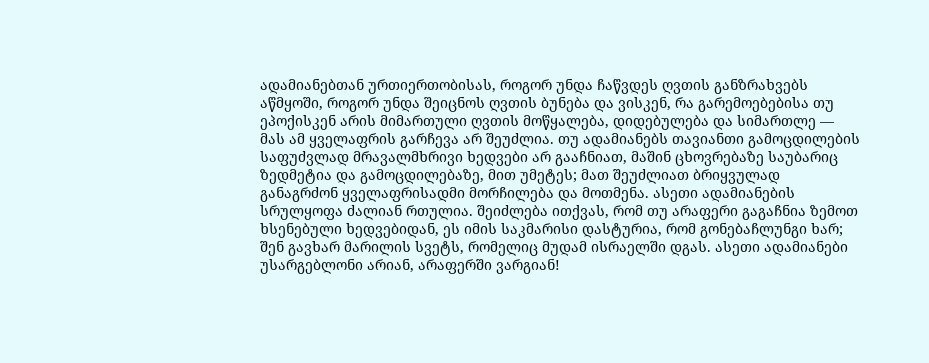ადამიანებთან ურთიერთობისას, როგორ უნდა ჩაწვდეს ღვთის განზრახვებს აწმყოში, როგორ უნდა შეიცნოს ღვთის ბუნება და ვისკენ, რა გარემოებებისა თუ ეპოქისკენ არის მიმართული ღვთის მოწყალება, დიდებულება და სიმართლე — მას ამ ყველაფრის გარჩევა არ შეუძლია. თუ ადამიანებს თავიანთი გამოცდილების საფუძვლად მრავალმხრივი ხედვები არ გააჩნიათ, მაშინ ცხოვრებაზე საუბარიც ზედმეტია და გამოცდილებაზე, მით უმეტეს; მათ შეუძლიათ ბრიყვულად განაგრძონ ყველაფრისადმი მორჩილება და მოთმენა. ასეთი ადამიანების სრულყოფა ძალიან რთულია. შეიძლება ითქვას, რომ თუ არაფერი გაგაჩნია ზემოთ ხსენებული ხედვებიდან, ეს იმის საკმარისი დასტურია, რომ გონებაჩლუნგი ხარ; შენ გავხარ მარილის სვეტს, რომელიც მუდამ ისრაელში დგას. ასეთი ადამიანები უსარგებლონი არიან, არაფერში ვარგიან!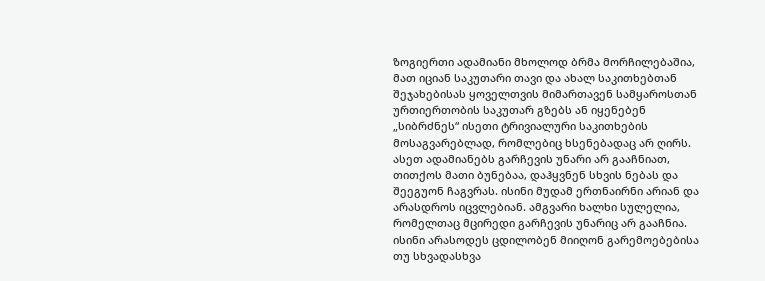ზოგიერთი ადამიანი მხოლოდ ბრმა მორჩილებაშია, მათ იციან საკუთარი თავი და ახალ საკითხებთან შეჯახებისას ყოველთვის მიმართავენ სამყაროსთან ურთიერთობის საკუთარ გზებს ან იყენებენ „სიბრძნეს“ ისეთი ტრივიალური საკითხების მოსაგვარებლად, რომლებიც ხსენებადაც არ ღირს. ასეთ ადამიანებს გარჩევის უნარი არ გააჩნიათ, თითქოს მათი ბუნებაა, დაჰყვნენ სხვის ნებას და შეეგუონ ჩაგვრას. ისინი მუდამ ერთნაირნი არიან და არასდროს იცვლებიან. ამგვარი ხალხი სულელია, რომელთაც მცირედი გარჩევის უნარიც არ გააჩნია. ისინი არასოდეს ცდილობენ მიიღონ გარემოებებისა თუ სხვადასხვა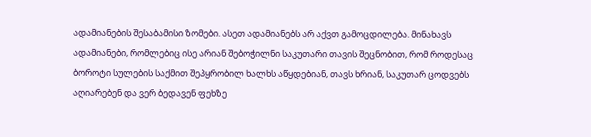ადამიანების შესაბამისი ზომები. ასეთ ადამიანებს არ აქვთ გამოცდილება. მინახავს ადამიანები, რომლებიც ისე არიან შებოჭილნი საკუთარი თავის შეცნობით, რომ როდესაც ბოროტი სულების საქმით შეპყრობილ ხალხს აწყდებიან, თავს ხრიან, საკუთარ ცოდვებს აღიარებენ და ვერ ბედავენ ფეხზე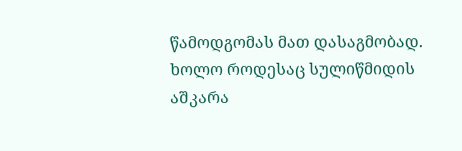წამოდგომას მათ დასაგმობად. ხოლო როდესაც სულიწმიდის აშკარა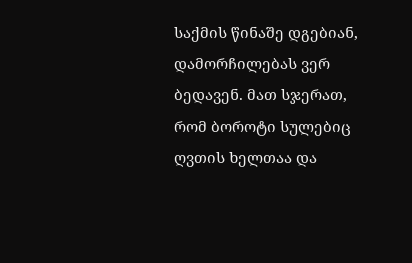საქმის წინაშე დგებიან, დამორჩილებას ვერ ბედავენ. მათ სჯერათ, რომ ბოროტი სულებიც ღვთის ხელთაა და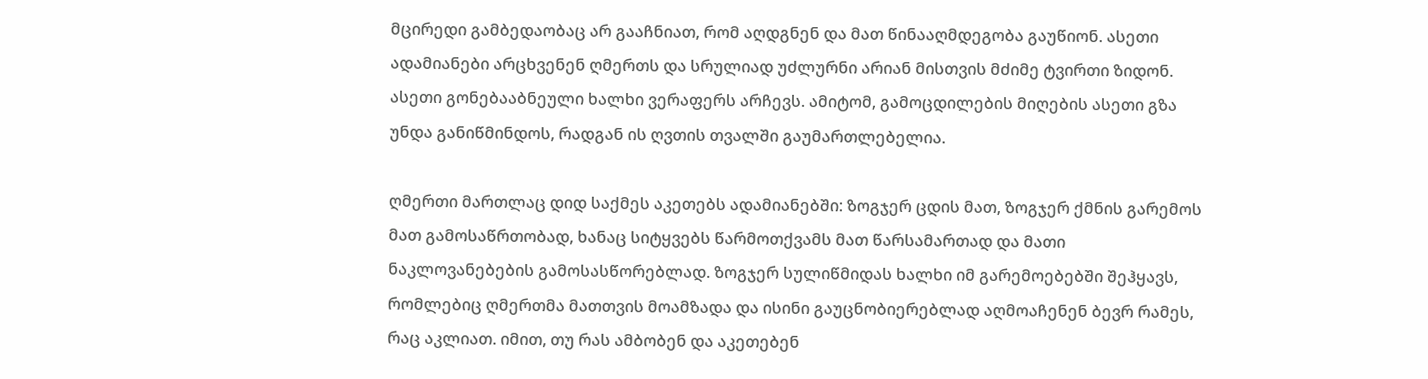მცირედი გამბედაობაც არ გააჩნიათ, რომ აღდგნენ და მათ წინააღმდეგობა გაუწიონ. ასეთი ადამიანები არცხვენენ ღმერთს და სრულიად უძლურნი არიან მისთვის მძიმე ტვირთი ზიდონ. ასეთი გონებააბნეული ხალხი ვერაფერს არჩევს. ამიტომ, გამოცდილების მიღების ასეთი გზა უნდა განიწმინდოს, რადგან ის ღვთის თვალში გაუმართლებელია.

ღმერთი მართლაც დიდ საქმეს აკეთებს ადამიანებში: ზოგჯერ ცდის მათ, ზოგჯერ ქმნის გარემოს მათ გამოსაწრთობად, ხანაც სიტყვებს წარმოთქვამს მათ წარსამართად და მათი ნაკლოვანებების გამოსასწორებლად. ზოგჯერ სულიწმიდას ხალხი იმ გარემოებებში შეჰყავს, რომლებიც ღმერთმა მათთვის მოამზადა და ისინი გაუცნობიერებლად აღმოაჩენენ ბევრ რამეს, რაც აკლიათ. იმით, თუ რას ამბობენ და აკეთებენ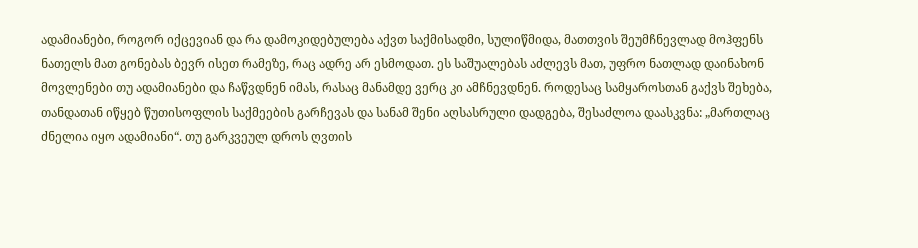ადამიანები, როგორ იქცევიან და რა დამოკიდებულება აქვთ საქმისადმი, სულიწმიდა, მათთვის შეუმჩნევლად მოჰფენს ნათელს მათ გონებას ბევრ ისეთ რამეზე, რაც ადრე არ ესმოდათ. ეს საშუალებას აძლევს მათ, უფრო ნათლად დაინახონ მოვლენები თუ ადამიანები და ჩაწვდნენ იმას, რასაც მანამდე ვერც კი ამჩნევდნენ. როდესაც სამყაროსთან გაქვს შეხება, თანდათან იწყებ წუთისოფლის საქმეების გარჩევას და სანამ შენი აღსასრული დადგება, შესაძლოა დაასკვნა: „მართლაც ძნელია იყო ადამიანი“. თუ გარკვეულ დროს ღვთის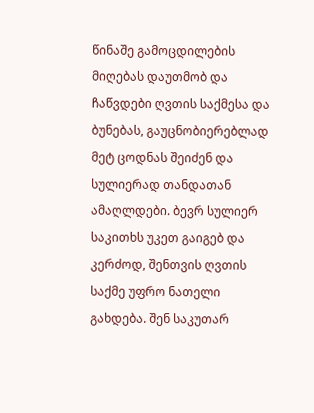წინაშე გამოცდილების მიღებას დაუთმობ და ჩაწვდები ღვთის საქმესა და ბუნებას, გაუცნობიერებლად მეტ ცოდნას შეიძენ და სულიერად თანდათან ამაღლდები. ბევრ სულიერ საკითხს უკეთ გაიგებ და კერძოდ, შენთვის ღვთის საქმე უფრო ნათელი გახდება. შენ საკუთარ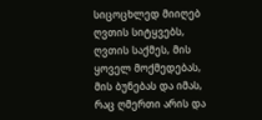სიცოცხლედ მიიღებ ღვთის სიტყვებს, ღვთის საქმეს, მის ყოველ მოქმედებას, მის ბუნებას და იმას, რაც ღმერთი არის და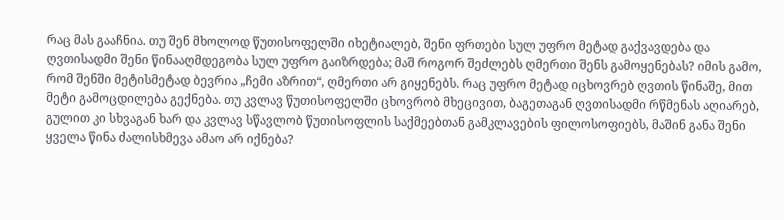რაც მას გააჩნია. თუ შენ მხოლოდ წუთისოფელში იხეტიალებ, შენი ფრთები სულ უფრო მეტად გაქვავდება და ღვთისადმი შენი წინააღმდეგობა სულ უფრო გაიზრდება; მაშ როგორ შეძლებს ღმერთი შენს გამოყენებას? იმის გამო, რომ შენში მეტისმეტად ბევრია „ჩემი აზრით“, ღმერთი არ გიყენებს. რაც უფრო მეტად იცხოვრებ ღვთის წინაშე, მით მეტი გამოცდილება გექნება. თუ კვლავ წუთისოფელში ცხოვრობ მხეცივით, ბაგეთაგან ღვთისადმი რწმენას აღიარებ, გულით კი სხვაგან ხარ და კვლავ სწავლობ წუთისოფლის საქმეებთან გამკლავების ფილოსოფიებს, მაშინ განა შენი ყველა წინა ძალისხმევა ამაო არ იქნება?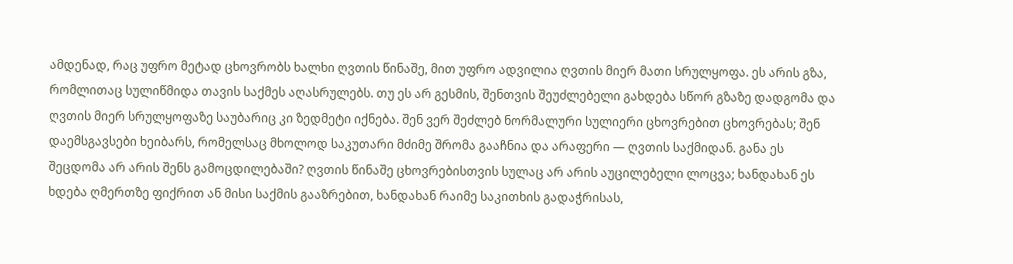ამდენად, რაც უფრო მეტად ცხოვრობს ხალხი ღვთის წინაშე, მით უფრო ადვილია ღვთის მიერ მათი სრულყოფა. ეს არის გზა, რომლითაც სულიწმიდა თავის საქმეს აღასრულებს. თუ ეს არ გესმის, შენთვის შეუძლებელი გახდება სწორ გზაზე დადგომა და ღვთის მიერ სრულყოფაზე საუბარიც კი ზედმეტი იქნება. შენ ვერ შეძლებ ნორმალური სულიერი ცხოვრებით ცხოვრებას; შენ დაემსგავსები ხეიბარს, რომელსაც მხოლოდ საკუთარი მძიმე შრომა გააჩნია და არაფერი — ღვთის საქმიდან. განა ეს შეცდომა არ არის შენს გამოცდილებაში? ღვთის წინაშე ცხოვრებისთვის სულაც არ არის აუცილებელი ლოცვა; ხანდახან ეს ხდება ღმერთზე ფიქრით ან მისი საქმის გააზრებით, ხანდახან რაიმე საკითხის გადაჭრისას,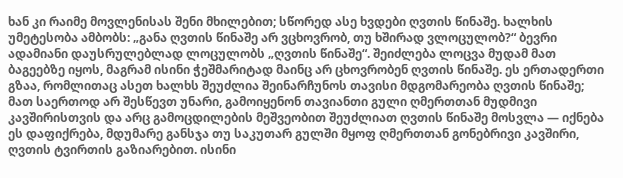ხან კი რაიმე მოვლენისას შენი მხილებით; სწორედ ასე ხვდები ღვთის წინაშე. ხალხის უმეტესობა ამბობს: „განა ღვთის წინაშე არ ვცხოვრობ, თუ ხშირად ვლოცულობ?“ ბევრი ადამიანი დაუსრულებლად ლოცულობს „ღვთის წინაშე“. შეიძლება ლოცვა მუდამ მათ ბაგეებზე იყოს, მაგრამ ისინი ჭეშმარიტად მაინც არ ცხოვრობენ ღვთის წინაშე. ეს ერთადერთი გზაა, რომლითაც ასეთ ხალხს შეუძლია შეინარჩუნოს თავისი მდგომარეობა ღვთის წინაშე; მათ საერთოდ არ შესწევთ უნარი, გამოიყენონ თავიანთი გული ღმერთთან მუდმივი კავშირისთვის და არც გამოცდილების მეშვეობით შეუძლიათ ღვთის წინაშე მოსვლა — იქნება ეს დაფიქრება, მდუმარე განსჯა თუ საკუთარ გულში მყოფ ღმერთთან გონებრივი კავშირი, ღვთის ტვირთის გაზიარებით. ისინი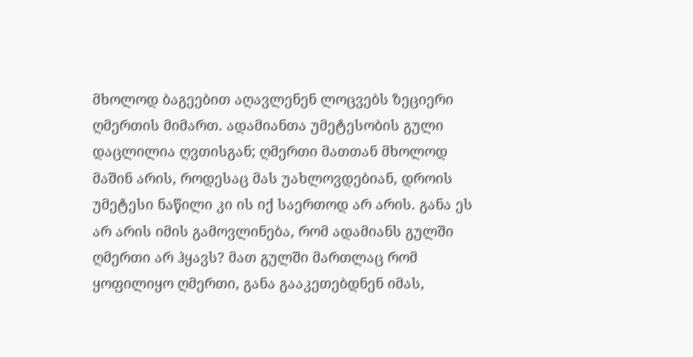მხოლოდ ბაგეებით აღავლენენ ლოცვებს ზეციერი ღმერთის მიმართ. ადამიანთა უმეტესობის გული დაცლილია ღვთისგან; ღმერთი მათთან მხოლოდ მაშინ არის, როდესაც მას უახლოვდებიან, დროის უმეტესი ნაწილი კი ის იქ საერთოდ არ არის. განა ეს არ არის იმის გამოვლინება, რომ ადამიანს გულში ღმერთი არ ჰყავს? მათ გულში მართლაც რომ ყოფილიყო ღმერთი, განა გააკეთებდნენ იმას,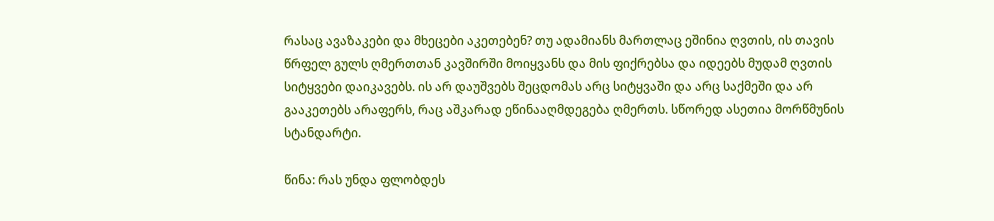რასაც ავაზაკები და მხეცები აკეთებენ? თუ ადამიანს მართლაც ეშინია ღვთის, ის თავის წრფელ გულს ღმერთთან კავშირში მოიყვანს და მის ფიქრებსა და იდეებს მუდამ ღვთის სიტყვები დაიკავებს. ის არ დაუშვებს შეცდომას არც სიტყვაში და არც საქმეში და არ გააკეთებს არაფერს, რაც აშკარად ეწინააღმდეგება ღმერთს. სწორედ ასეთია მორწმუნის სტანდარტი.

წინა: რას უნდა ფლობდეს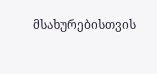მსახურებისთვის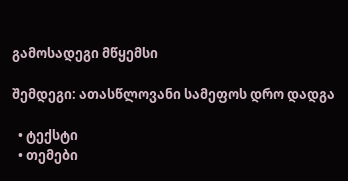გამოსადეგი მწყემსი

შემდეგი: ათასწლოვანი სამეფოს დრო დადგა

  • ტექსტი
  • თემები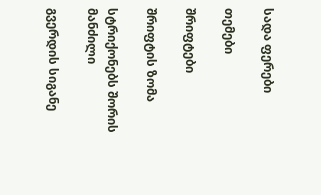სადა ფერები

თემები

შრიფტები

შრიფტის ზომა

სტრიქონებს შორის მანძილი

გვერდის სიგანე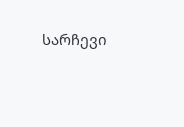სარჩევი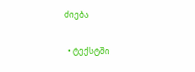ძიება

  • ტექსტში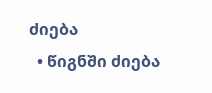ძიება
  • წიგნში ძიება